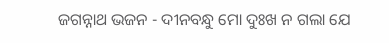ଜଗନ୍ନାଥ ଭଜନ - ଦୀନବନ୍ଧୁ ମୋ ଦୁଃଖ ନ ଗଲା ଯେ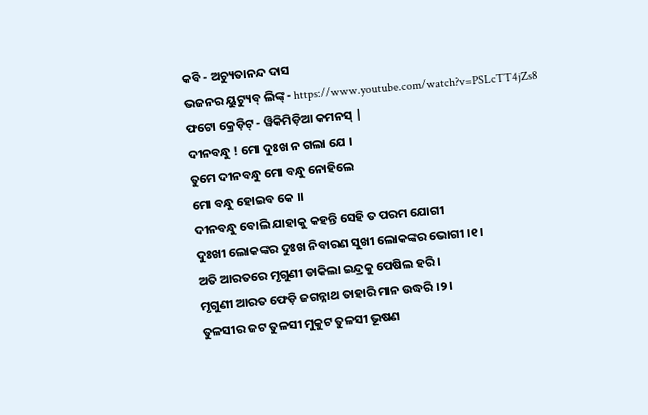କବି - ଅଚ୍ୟୁତାନନ୍ଦ ଦାସ
ଭଜନର ୟୁଟ୍ୟୁବ୍ ଲିଙ୍କ୍ - https://www.youtube.com/watch?v=PSLcTT4jZs8
ଫଟୋ କ୍ରେଡ଼ିଟ୍ - ୱିକିମିଡ଼ିଆ କମନସ୍ |
ଦୀନବନ୍ଧୁ ! ମୋ ଦୁଃଖ ନ ଗଲା ଯେ ।
ତୁମେ ଦୀନବନ୍ଧୁ ମୋ ବନ୍ଧୁ ନୋହିଲେ
ମୋ ବନ୍ଧୁ ହୋଇବ କେ ।।
ଦୀନବନ୍ଧୁ ବୋଲି ଯାହାକୁ କହନ୍ତି ସେହି ତ ପରମ ଯୋଗୀ
ଦୁଃଖୀ ଲୋକଙ୍କର ଦୁଃଖ ନିବାରଣ ସୁଖୀ ଲୋକଙ୍କର ଭୋଗୀ ।୧।
ଅତି ଆରତରେ ମୃଗୁଣୀ ଡାକିଲା ଇନ୍ଦ୍ରକୁ ପେଷିଲ ହରି ।
ମୃଗୁଣୀ ଆରତ ଫେଡ଼ି ଜଗନ୍ନାଥ ତାହାରି ମାନ ଉଦ୍ଧରି ।୨।
ତୁଳସୀର ଜଟ ତୁଳସୀ ମୁକୁଟ ତୁଳସୀ ଭୂଷଣ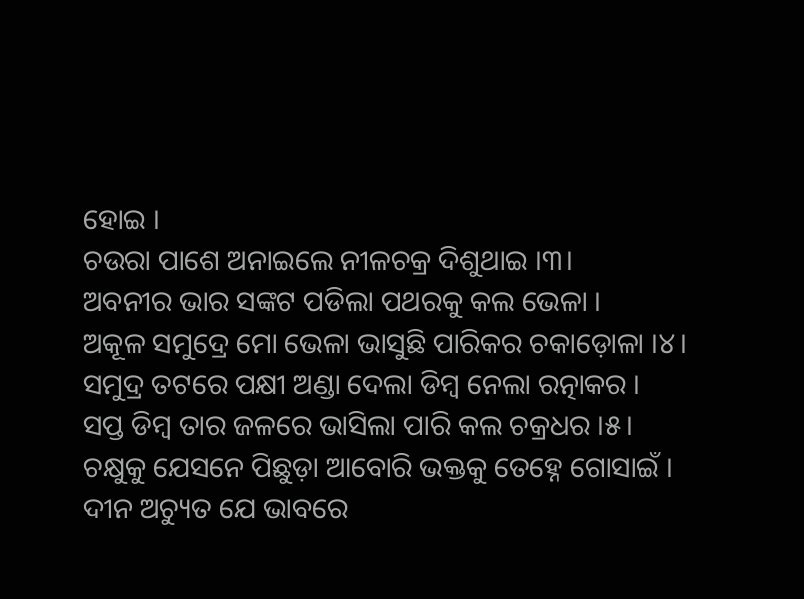ହୋଇ ।
ଚଉରା ପାଶେ ଅନାଇଲେ ନୀଳଚକ୍ର ଦିଶୁଥାଇ ।୩।
ଅବନୀର ଭାର ସଙ୍କଟ ପଡିଲା ପଥରକୁ କଲ ଭେଳା ।
ଅକୂଳ ସମୁଦ୍ରେ ମୋ ଭେଳା ଭାସୁଛି ପାରିକର ଚକାଡ଼ୋଳା ।୪।
ସମୁଦ୍ର ତଟରେ ପକ୍ଷୀ ଅଣ୍ଡା ଦେଲା ଡିମ୍ବ ନେଲା ରତ୍ନାକର ।
ସପ୍ତ ଡିମ୍ବ ତାର ଜଳରେ ଭାସିଲା ପାରି କଲ ଚକ୍ରଧର ।୫।
ଚକ୍ଷୁକୁ ଯେସନେ ପିଛୁଡ଼ା ଆବୋରି ଭକ୍ତକୁ ତେହ୍ନେ ଗୋସାଇଁ ।
ଦୀନ ଅଚ୍ୟୁତ ଯେ ଭାବରେ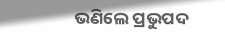ଭଣିଲେ ପ୍ରଭୁପଦ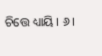ଚିତ୍ତେ ଧ୍ୟାୟି । ୬।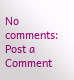No comments:
Post a Comment